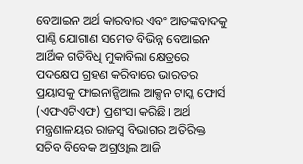ବେଆଇନ ଅର୍ଥ କାରବାର ଏବଂ ଆତଙ୍କବାଦକୁ ପାଣ୍ଠି ଯୋଗାଣ ସମେତ ବିଭିନ୍ନ ବେଆଇନ ଆର୍ଥିକ ଗତିବିଧି ମୁକାବିଲା କ୍ଷେତ୍ରରେ ପଦକ୍ଷେପ ଗ୍ରହଣ କରିବାରେ ଭାରତର ପ୍ରୟାସକୁ ଫାଇନାନ୍ସିଆଲ ଆକ୍ସନ ଟାସ୍କ ଫୋର୍ସ (ଏଫଏଟିଏଫ) ପ୍ରଶଂସା କରିଛି। ଅର୍ଥ ମନ୍ତ୍ରଣାଳୟର ରାଜସ୍ୱ ବିଭାଗର ଅତିରିକ୍ତ ସଚିବ ବିବେକ ଅଗ୍ରଓ୍ଵାଲ ଆଜି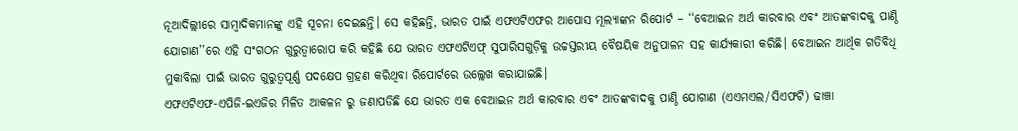ନୂଆଦିଲ୍ଲୀରେ ସାମ୍ବାଦିକମାନଙ୍କୁ ଏହି ସୂଚନା ଦେଇଛନ୍ତି। ସେ କହିଛନ୍ତି, ଭାରତ ପାଇଁ ଏଫଏଟିଏଫର ଆପୋସ ମୂଲ୍ୟାଙ୍କନ ରିପୋର୍ଟ – ‘‘ବେଆଇନ ଅର୍ଥ କାରବାର ଏବଂ ଆତଙ୍କବାଦକୁ ପାଣ୍ଠି ଯୋଗାଣ’’ରେ ଏହି ସଂଗଠନ ଗୁରୁତ୍ୱାରୋପ କରି କହିଛି ଯେ ଭାରତ ଏଫଏଟିଏଫ୍ ସୁପାରିସଗୁଡ଼ିକୁ ଉଚ୍ଚସ୍ତରୀୟ ବୈଷୟିକ ଅନୁପାଳନ ସହ କାର୍ଯ୍ୟକାରୀ କରିଛି। ବେଆଇନ ଆର୍ଥିକ ଗତିବିଧି ମୁକାବିଲା ପାଇଁ ଭାରତ ଗୁରୁତ୍ୱପୂର୍ଣ୍ଣ ପଦକ୍ଷେପ ଗ୍ରହଣ କରିଥିବା ରିପୋର୍ଟରେ ଉଲ୍ଲେଖ କରାଯାଇଛି।
ଏଫଏଟିଏଫ-ଏପିଜି-ଇଏଜିର ମିଳିତ ଆକଳନ ରୁ ଜଣାପଡିଛି ଯେ ଭାରତ ଏକ ବେଆଇନ ଅର୍ଥ କାରବାର ଏବଂ ଆତଙ୍କବାଦକୁ ପାଣ୍ଠି ଯୋଗାଣ (ଏଏମଏଲ/ସିଏଫଟି) ଢାଞ୍ଚା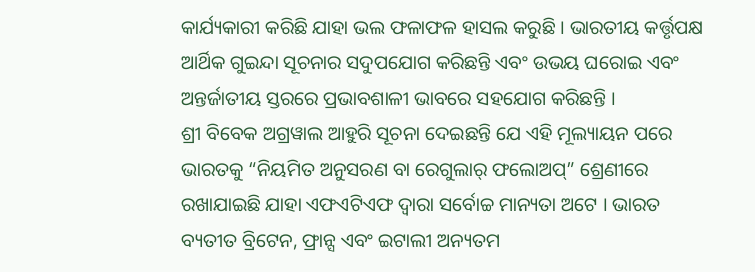କାର୍ଯ୍ୟକାରୀ କରିଛି ଯାହା ଭଲ ଫଳାଫଳ ହାସଲ କରୁଛି । ଭାରତୀୟ କର୍ତ୍ତୃପକ୍ଷ ଆର୍ଥିକ ଗୁଇନ୍ଦା ସୂଚନାର ସଦୁପଯୋଗ କରିଛନ୍ତି ଏବଂ ଉଭୟ ଘରୋଇ ଏବଂ ଅନ୍ତର୍ଜାତୀୟ ସ୍ତରରେ ପ୍ରଭାବଶାଳୀ ଭାବରେ ସହଯୋଗ କରିଛନ୍ତି ।
ଶ୍ରୀ ବିବେକ ଅଗ୍ରୱାଲ ଆହୁରି ସୂଚନା ଦେଇଛନ୍ତି ଯେ ଏହି ମୂଲ୍ୟାୟନ ପରେ ଭାରତକୁ “ନିୟମିତ ଅନୁସରଣ ବା ରେଗୁଲାର୍ ଫଲୋଅପ୍” ଶ୍ରେଣୀରେ ରଖାଯାଇଛି ଯାହା ଏଫଏଟିଏଫ ଦ୍ୱାରା ସର୍ବୋଚ୍ଚ ମାନ୍ୟତା ଅଟେ । ଭାରତ ବ୍ୟତୀତ ବ୍ରିଟେନ, ଫ୍ରାନ୍ସ ଏବଂ ଇଟାଲୀ ଅନ୍ୟତମ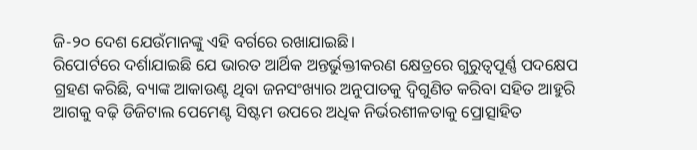ଜି-୨୦ ଦେଶ ଯେଉଁମାନଙ୍କୁ ଏହି ବର୍ଗରେ ରଖାଯାଇଛି।
ରିପୋର୍ଟରେ ଦର୍ଶାଯାଇଛି ଯେ ଭାରତ ଆର୍ଥିକ ଅନ୍ତର୍ଭୁକ୍ତୀକରଣ କ୍ଷେତ୍ରରେ ଗୁରୁତ୍ୱପୂର୍ଣ୍ଣ ପଦକ୍ଷେପ ଗ୍ରହଣ କରିଛି, ବ୍ୟାଙ୍କ ଆକାଉଣ୍ଟ ଥିବା ଜନସଂଖ୍ୟାର ଅନୁପାତକୁ ଦ୍ୱିଗୁଣିତ କରିବା ସହିତ ଆହୁରି ଆଗକୁ ବଢ଼ି ଡିଜିଟାଲ ପେମେଣ୍ଟ ସିଷ୍ଟମ ଉପରେ ଅଧିକ ନିର୍ଭରଶୀଳତାକୁ ପ୍ରୋତ୍ସାହିତ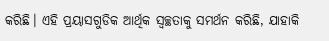କରିଛି। ଏହି ପ୍ରୟାସଗୁଡିକ ଆର୍ଥିକ ସ୍ୱଚ୍ଛତାକୁ ସମର୍ଥନ କରିଛି, ଯାହାକି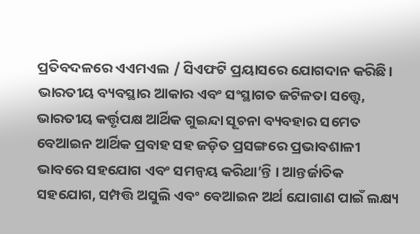ପ୍ରତିବଦଳରେ ଏଏମଏଲ / ସିଏଫଟି ପ୍ରୟାସରେ ଯୋଗଦାନ କରିଛି।
ଭାରତୀୟ ବ୍ୟବସ୍ଥାର ଆକାର ଏବଂ ସଂସ୍ଥାଗତ ଜଟିଳତା ସତ୍ତ୍ୱେ, ଭାରତୀୟ କର୍ତ୍ତୃପକ୍ଷ ଆର୍ଥିକ ଗୁଇନ୍ଦା ସୂଚନା ବ୍ୟବହାର ସମେତ ବେଆଇନ ଆର୍ଥିକ ପ୍ରବାହ ସହ ଜଡ଼ିତ ପ୍ରସଙ୍ଗରେ ପ୍ରଭାବଶାଳୀ ଭାବରେ ସହଯୋଗ ଏବଂ ସମନ୍ୱୟ କରିଥା’ନ୍ତି । ଆନ୍ତର୍ଜାତିକ ସହଯୋଗ, ସମ୍ପତ୍ତି ଅସୁଲି ଏବଂ ବେଆଇନ ଅର୍ଥ ଯୋଗାଣ ପାଇଁ ଲକ୍ଷ୍ୟ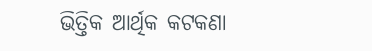ଭିତ୍ତିକ ଆର୍ଥିକ କଟକଣା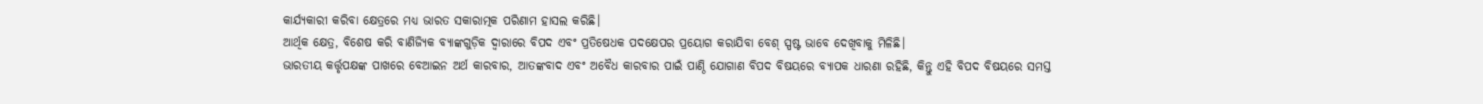କାର୍ଯ୍ୟକାରୀ କରିବା କ୍ଷେତ୍ରରେ ମଧ୍ୟ ଭାରତ ସକାରାତ୍ମକ ପରିଣାମ ହାସଲ କରିଛି।
ଆର୍ଥିକ କ୍ଷେତ୍ର, ବିଶେଷ କରି ବାଣିଜ୍ୟିକ ବ୍ୟାଙ୍କଗୁଡ଼ିକ ଦ୍ୱାରାରେ ବିପଦ ଏବଂ ପ୍ରତିଷେଧକ ପଦକ୍ଷେପର ପ୍ରୟୋଗ କରାଯିବା ବେଶ୍ ସ୍ପଷ୍ଟ ଭାବେ ଦେଖିବାକୁ ମିଳିଛି।
ଭାରତୀୟ କର୍ତ୍ତୃପକ୍ଷଙ୍କ ପାଖରେ ବେଆଇନ ଅର୍ଥ କାରବାର, ଆତଙ୍କବାଦ ଏବଂ ଅବୈଧ କାରବାର ପାଇଁ ପାଣ୍ଠି ଯୋଗାଣ ବିପଦ ବିଷୟରେ ବ୍ୟାପକ ଧାରଣା ରହିଛି, କିନ୍ତୁ ଏହି ବିପଦ ବିଷୟରେ ସମସ୍ତ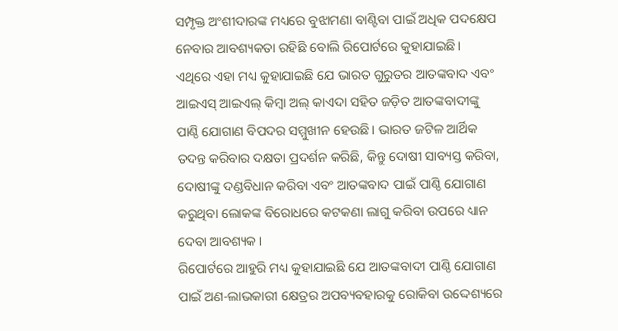ସମ୍ପୃକ୍ତ ଅଂଶୀଦାରଙ୍କ ମଧ୍ୟରେ ବୁଝାମଣା ବାଣ୍ଟିବା ପାଇଁ ଅଧିକ ପଦକ୍ଷେପ ନେବାର ଆବଶ୍ୟକତା ରହିଛି ବୋଲି ରିପୋର୍ଟରେ କୁହାଯାଇଛି।
ଏଥିରେ ଏହା ମଧ୍ୟ କୁହାଯାଇଛି ଯେ ଭାରତ ଗୁରୁତର ଆତଙ୍କବାଦ ଏବଂ ଆଇଏସ୍ ଆଇଏଲ୍ କିମ୍ବା ଅଲ୍ କାଏଦା ସହିତ ଜଡ଼ିତ ଆତଙ୍କବାଦୀଙ୍କୁ ପାଣ୍ଠି ଯୋଗାଣ ବିପଦର ସମ୍ମୁଖୀନ ହେଉଛି। ଭାରତ ଜଟିଳ ଆର୍ଥିକ ତଦନ୍ତ କରିବାର ଦକ୍ଷତା ପ୍ରଦର୍ଶନ କରିଛି, କିନ୍ତୁ ଦୋଷୀ ସାବ୍ୟସ୍ତ କରିବା, ଦୋଷୀଙ୍କୁ ଦଣ୍ଡବିଧାନ କରିବା ଏବଂ ଆତଙ୍କବାଦ ପାଇଁ ପାଣ୍ଠି ଯୋଗାଣ କରୁଥିବା ଲୋକଙ୍କ ବିରୋଧରେ କଟକଣା ଲାଗୁ କରିବା ଉପରେ ଧ୍ୟାନ ଦେବା ଆବଶ୍ୟକ ।
ରିପୋର୍ଟରେ ଆହୁରି ମଧ୍ୟ କୁହାଯାଇଛି ଯେ ଆତଙ୍କବାଦୀ ପାଣ୍ଠି ଯୋଗାଣ ପାଇଁ ଅଣ-ଲାଭକାରୀ କ୍ଷେତ୍ରର ଅପବ୍ୟବହାରକୁ ରୋକିବା ଉଦ୍ଦେଶ୍ୟରେ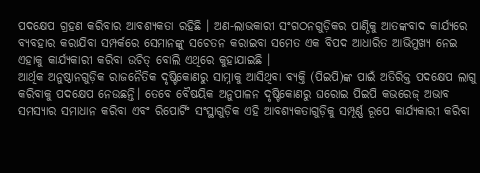ପଦକ୍ଷେପ ଗ୍ରହଣ କରିବାର ଆବଶ୍ୟକତା ରହିଛି । ଅଣ-ଲାଭକାରୀ ସଂଗଠନଗୁଡ଼ିକର ପାଣ୍ଠିକୁ ଆତଙ୍କବାଦ କାର୍ଯ୍ୟରେ ବ୍ୟବହାର କରାଯିବା ସମ୍ପର୍କରେ ସେମାନଙ୍କୁ ସଚେତନ କରାଇବା ସମେତ ଏକ ବିପଦ ଆଧାରିତ ଆଭିମୁଖ୍ୟ ନେଇ ଏହାକୁ କାର୍ଯ୍ୟକାରୀ କରିବା ଉଚିତ୍ ବୋଲି ଏଥିରେ କୁହାଯାଇଛି ।
ଆର୍ଥିକ ଅନୁଷ୍ଠାନଗୁଡ଼ିକ ରାଜନୈତିକ ଦୃଷ୍ଟିକୋଣରୁ ସାମ୍ନାକୁ ଆସିଥିବା ବ୍ୟକ୍ତି (ପିଇପି)ଙ୍କ ପାଇଁ ଅତିରିକ୍ତ ପଦକ୍ଷେପ ଲାଗୁ କରିବାକୁ ପଦକ୍ଷେପ ନେଉଛନ୍ତି। ତେବେ ବୈଷୟିକ ଅନୁପାଳନ ଦୃଷ୍ଟିକୋଣରୁ ଘରୋଇ ପିଇପି କଭରେଜ୍ ଅଭାବ ସମସ୍ୟାର ସମାଧାନ କରିବା ଏବଂ ରିପୋର୍ଟିଂ ସଂସ୍ଥାଗୁଡ଼ିକ ଏହି ଆବଶ୍ୟକତାଗୁଡ଼ିକୁ ସମ୍ପୂର୍ଣ୍ଣ ରୂପେ କାର୍ଯ୍ୟକାରୀ କରିବା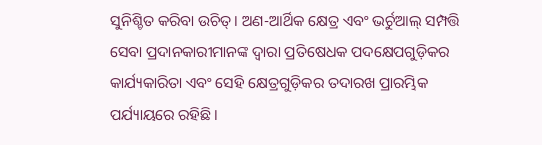ସୁନିଶ୍ଚିତ କରିବା ଉଚିତ୍। ଅଣ-ଆର୍ଥିକ କ୍ଷେତ୍ର ଏବଂ ଭର୍ଚୁଆଲ୍ ସମ୍ପତ୍ତି ସେବା ପ୍ରଦାନକାରୀମାନଙ୍କ ଦ୍ୱାରା ପ୍ରତିଷେଧକ ପଦକ୍ଷେପଗୁଡ଼ିକର କାର୍ଯ୍ୟକାରିତା ଏବଂ ସେହି କ୍ଷେତ୍ରଗୁଡ଼ିକର ତଦାରଖ ପ୍ରାରମ୍ଭିକ ପର୍ଯ୍ୟାୟରେ ରହିଛି।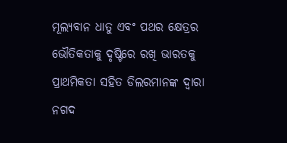ମୂଲ୍ୟବାନ ଧାତୁ ଏବଂ ପଥର କ୍ଷେତ୍ରର ଭୌତିକତାକୁ ଦୃଷ୍ଟିରେ ରଖି ଭାରତକୁ ପ୍ରାଥମିକତା ସହିତ ଡିଲରମାନଙ୍କ ଦ୍ୱାରା ନଗଦ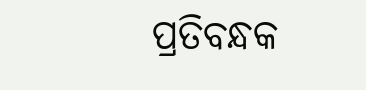ପ୍ରତିବନ୍ଧକ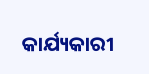କାର୍ଯ୍ୟକାରୀ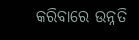କରିବାରେ ଉନ୍ନତି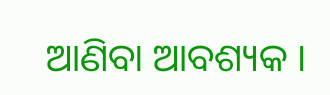ଆଣିବା ଆବଶ୍ୟକ ।